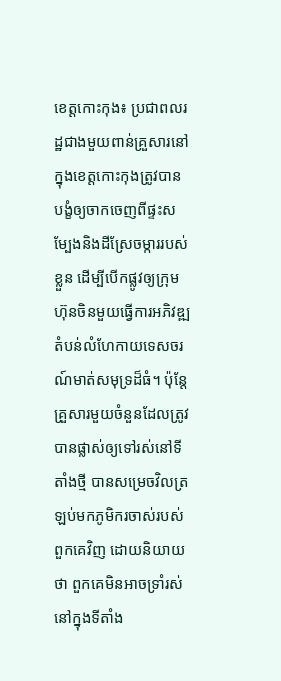ខេត្តកោះកុង៖ ប្រជាពលរដ្ឋជាងមួយពាន់គ្រួសារនៅក្នុងខេត្តកោះកុងត្រូវបានបង្ខំឲ្យចាកចេញពីផ្ទះសម្បែងនិងដីស្រែចម្ការរបស់ខ្លួន ដើម្បីបើកផ្លូវឲ្យក្រុមហ៊ុនចិនមួយធ្វើការអភិវឌ្ឍតំបន់លំហែកាយទេសចរណ៍មាត់សមុទ្រដ៏ធំ។ ប៉ុន្តែគ្រួសារមួយចំនួនដែលត្រូវបានផ្លាស់ឲ្យទៅរស់នៅទីតាំងថ្មី បានសម្រេចវិលត្រឡប់មកភូមិករចាស់របស់ពួកគេវិញ ដោយនិយាយថា ពួកគេមិនអាចទ្រាំរស់នៅក្នុងទីតាំង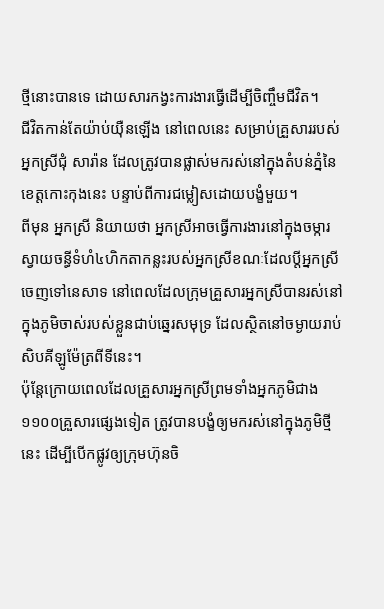ថ្មីនោះបានទេ ដោយសារកង្វះការងារធ្វើដើម្បីចិញ្ចឹមជីវិត។
ជីវិតកាន់តែយ៉ាប់យ៉ឺនឡើង នៅពេលនេះ សម្រាប់គ្រួសាររបស់អ្នកស្រីជុំ សារ៉ាន ដែលត្រូវបានផ្លាស់មករស់នៅក្នុងតំបន់ភ្នំនៃខេត្តកោះកុងនេះ បន្ទាប់ពីការជម្លៀសដោយបង្ខំមួយ។
ពីមុន អ្នកស្រី និយាយថា អ្នកស្រីអាចធ្វើការងារនៅក្នុងចម្ការស្វាយចន្ធីទំហំ៤ហិកតាកន្លះរបស់អ្នកស្រីខណៈដែលប្តីអ្នកស្រីចេញទៅនេសាទ នៅពេលដែលក្រុមគ្រួសារអ្នកស្រីបានរស់នៅក្នុងភូមិចាស់របស់ខ្លួនជាប់ឆ្នេរសមុទ្រ ដែលស្ថិតនៅចម្ងាយរាប់សិបគីឡូម៉ែត្រពីទីនេះ។
ប៉ុន្តែក្រោយពេលដែលគ្រួសារអ្នកស្រីព្រមទាំងអ្នកភូមិជាង១១០០គ្រួសារផ្សេងទៀត ត្រូវបានបង្ខំឲ្យមករស់នៅក្នុងភូមិថ្មីនេះ ដើម្បីបើកផ្លូវឲ្យក្រុមហ៊ុនចិ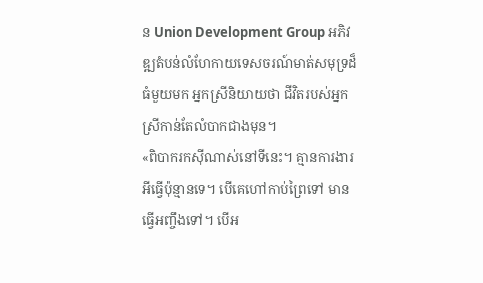ន Union Development Group អភិវឌ្ឍតំបន់លំហែកាយទេសចរណ៍មាត់សមុទ្រដ៏ធំមួយមក អ្នកស្រីនិយាយថា ជីវិតរបស់អ្នកស្រីកាន់តែលំបាកជាងមុន។
«ពិបាករកស៊ីណាស់នៅទីនេះ។ គ្មានការងារអីធ្វើប៉ុន្មានទេ។ បើគេហៅកាប់ព្រៃទៅ មានធ្វើអញ្ចឹងទៅ។ បើអ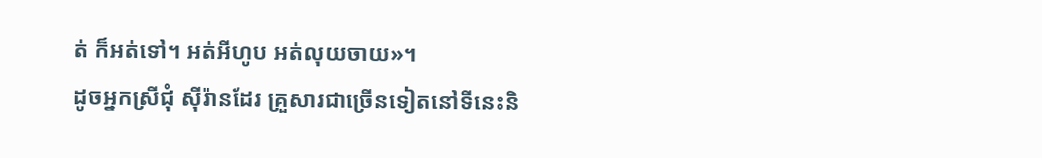ត់ ក៏អត់ទៅ។ អត់អីហូប អត់លុយចាយ»។
ដូចអ្នកស្រីជុំ ស៊ីរ៉ានដែរ គ្រួសារជាច្រើនទៀតនៅទីនេះនិ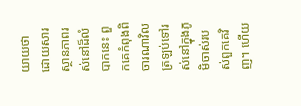យាយថា ដោយសារស្ថានភាពរស់នៅដ៏លំបាកនេះ ពួកគេកំពុងពិចារណាវិលត្រឡប់ទៅរស់នៅក្នុងភូមិចាស់របស់ពួកគេវិញ។ ហើយ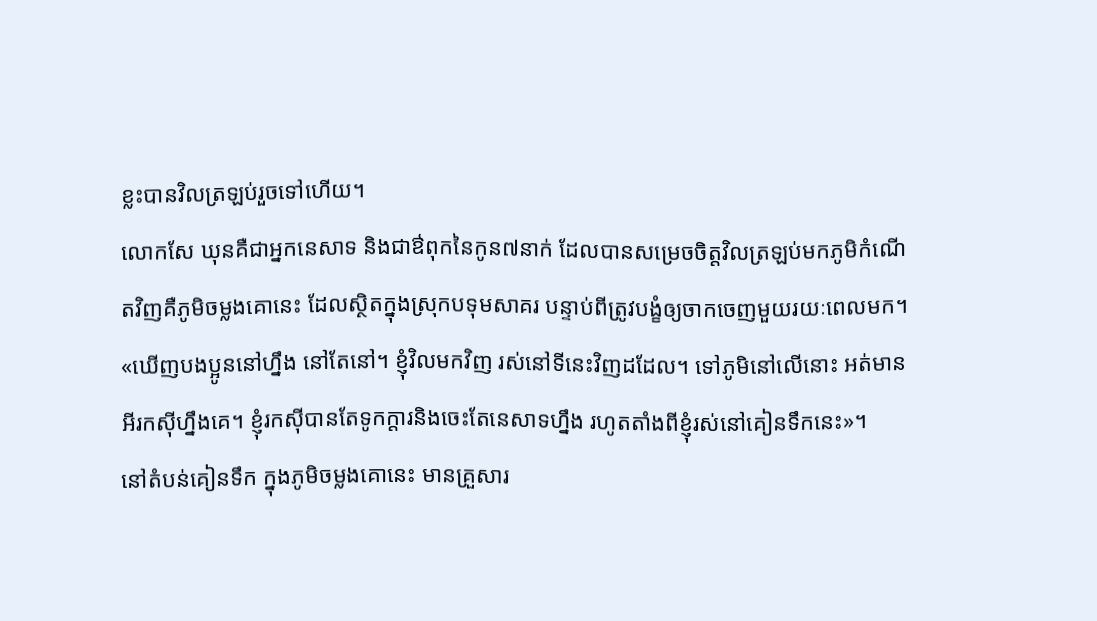ខ្លះបានវិលត្រឡប់រួចទៅហើយ។
លោកសែ ឃុនគឺជាអ្នកនេសាទ និងជាឳពុកនៃកូន៧នាក់ ដែលបានសម្រេចចិត្តវិលត្រឡប់មកភូមិកំណើតវិញគឺភូមិចម្លងគោនេះ ដែលស្ថិតក្នុងស្រុកបទុមសាគរ បន្ទាប់ពីត្រូវបង្ខំឲ្យចាកចេញមួយរយៈពេលមក។
«ឃើញបងប្អូននៅហ្នឹង នៅតែនៅ។ ខ្ញុំវិលមកវិញ រស់នៅទីនេះវិញដដែល។ ទៅភូមិនៅលើនោះ អត់មានអីរកស៊ីហ្នឹងគេ។ ខ្ញុំរកស៊ីបានតែទូកក្តារនិងចេះតែនេសាទហ្នឹង រហូតតាំងពីខ្ញុំរស់នៅគៀនទឹកនេះ»។
នៅតំបន់គៀនទឹក ក្នុងភូមិចម្លងគោនេះ មានគ្រួសារ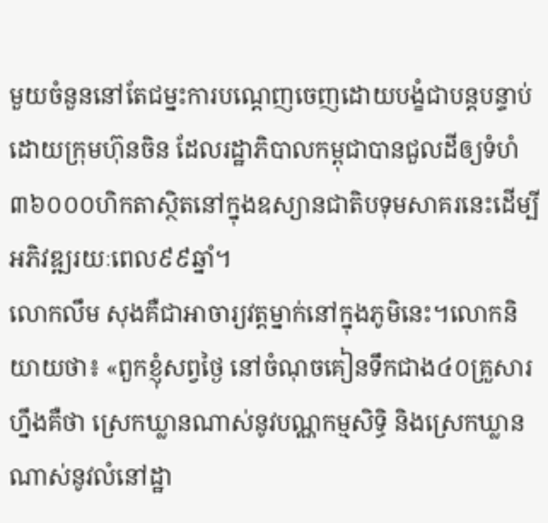មួយចំនួននៅតែជម្នះការបណ្តេញចេញដោយបង្ខំជាបន្តបន្ទាប់ ដោយក្រុមហ៊ុនចិន ដែលរដ្ឋាភិបាលកម្ពុជាបានជួលដីឲ្យទំហំ៣៦០០០ហិកតាស្ថិតនៅក្នុងឧស្យានជាតិបទុមសាគរនេះដើម្បីអភិវឌ្ឍរយៈពេល៩៩ឆ្នាំ។
លោកលឹម សុងគឺជាអាចារ្យវត្តម្នាក់នៅក្នុងភូមិនេះ។លោកនិយាយថា៖ «ពួកខ្ញុំសព្វថ្ងៃ នៅចំណុចគៀនទឹកជាង៤០គ្រួសារហ្នឹងគឺថា ស្រេកឃ្លានណាស់នូវបណ្ណកម្មសិទ្ធិ និងស្រេកឃ្លានណាស់នូវលំនៅដ្ឋា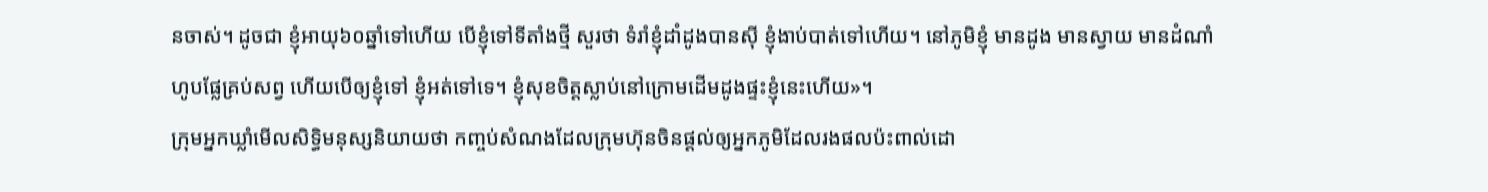នចាស់។ ដូចជា ខ្ញុំអាយុ៦០ឆ្នាំទៅហើយ បើខ្ញុំទៅទីតាំងថ្មី សួរថា ទំរាំខ្ញុំដាំដូងបានស៊ី ខ្ញុំងាប់បាត់ទៅហើយ។ នៅភូមិខ្ញុំ មានដូង មានស្វាយ មានដំណាំហូបផ្លែគ្រប់សព្វ ហើយបើឲ្យខ្ញុំទៅ ខ្ញុំអត់ទៅទេ។ ខ្ញុំសុខចិត្តស្លាប់នៅក្រោមដើមដូងផ្ទះខ្ញុំនេះហើយ»។
ក្រុមអ្នកឃ្លាំមើលសិទ្ធិមនុស្សនិយាយថា កញ្ចប់សំណងដែលក្រុមហ៊ុនចិនផ្តល់ឲ្យអ្នកភូមិដែលរងផលប៉ះពាល់ដោ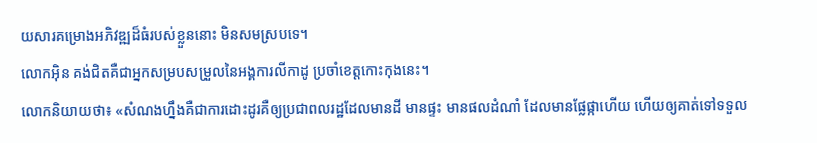យសារគម្រោងអភិវឌ្ឍដ៏ធំរបស់ខ្លួននោះ មិនសមស្របទេ។
លោកអ៊ិន គង់ជិតគឺជាអ្នកសម្របសម្រួលនៃអង្គការលីកាដូ ប្រចាំខេត្តកោះកុងនេះ។
លោកនិយាយថា៖ «សំណងហ្នឹងគឺជាការដោះដូរគឺឲ្យប្រជាពលរដ្ឋដែលមានដី មានផ្ទះ មានផលដំណាំ ដែលមានផ្លែផ្កាហើយ ហើយឲ្យគាត់ទៅទទួល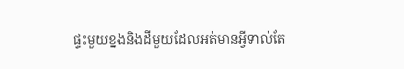ផ្ទះមួយខ្នងនិងដីមួយដែលអត់មានអ្វីទាល់តែ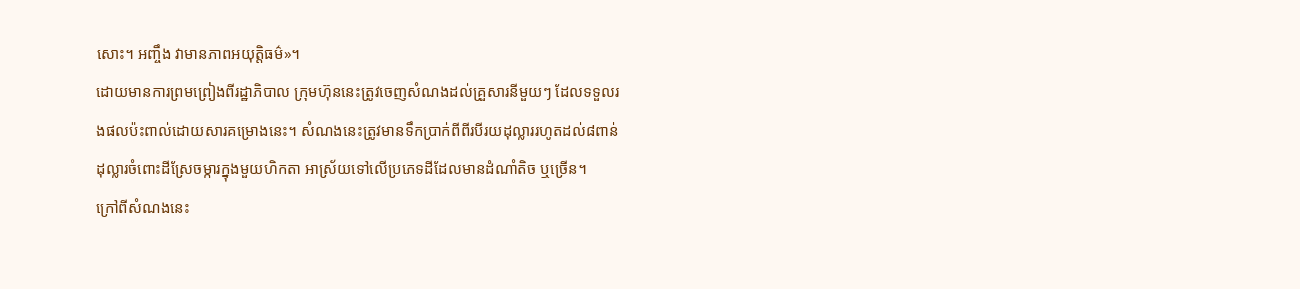សោះ។ អញ្ចឹង វាមានភាពអយុត្តិធម៌»។
ដោយមានការព្រមព្រៀងពីរដ្ឋាភិបាល ក្រុមហ៊ុននេះត្រូវចេញសំណងដល់គ្រួសារនីមួយៗ ដែលទទួលរងផលប៉ះពាល់ដោយសារគម្រោងនេះ។ សំណងនេះត្រូវមានទឹកប្រាក់ពីពីរបីរយដុល្លាររហូតដល់៨ពាន់ដុល្លារចំពោះដីស្រែចម្ការក្នុងមួយហិកតា អាស្រ័យទៅលើប្រភេទដីដែលមានដំណាំតិច ឬច្រើន។
ក្រៅពីសំណងនេះ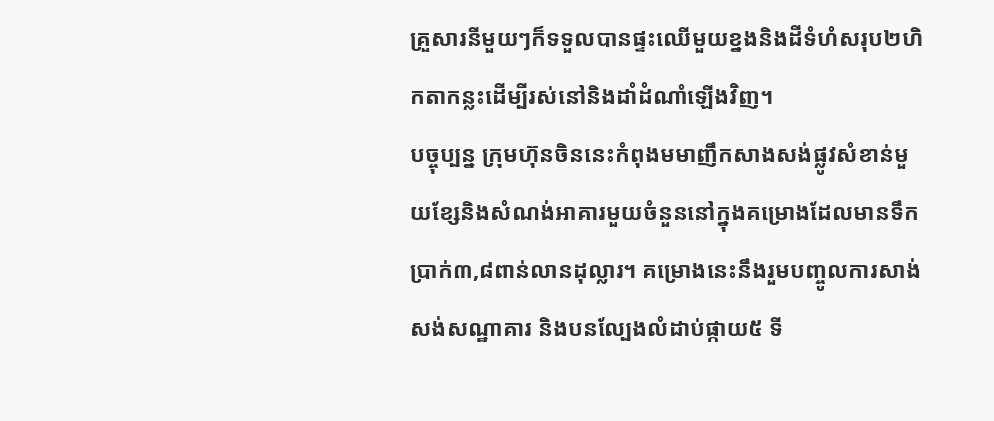គ្រួសារនីមួយៗក៏ទទួលបានផ្ទះឈើមួយខ្នងនិងដីទំហំសរុប២ហិកតាកន្លះដើម្បីរស់នៅនិងដាំដំណាំឡើងវិញ។
បច្ចុប្បន្ន ក្រុមហ៊ុនចិននេះកំពុងមមាញឹកសាងសង់ផ្លូវសំខាន់មួយខ្សែនិងសំណង់អាគារមួយចំនួននៅក្នុងគម្រោងដែលមានទឹកប្រាក់៣,៨ពាន់លានដុល្លារ។ គម្រោងនេះនឹងរួមបញ្ចូលការសាង់សង់សណ្ឋាគារ និងបនល្បែងលំដាប់ផ្កាយ៥ ទី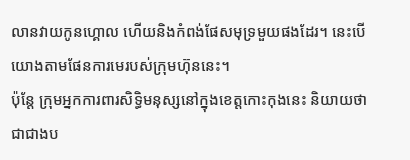លានវាយកូនហ្គោល ហើយនិងកំពង់ផែសមុទ្រមួយផងដែរ។ នេះបើយោងតាមផែនការមេរបស់ក្រុមហ៊ុននេះ។
ប៉ុន្តែ ក្រុមអ្នកការពារសិទ្ធិមនុស្សនៅក្នុងខេត្តកោះកុងនេះ និយាយថា ជាជាងប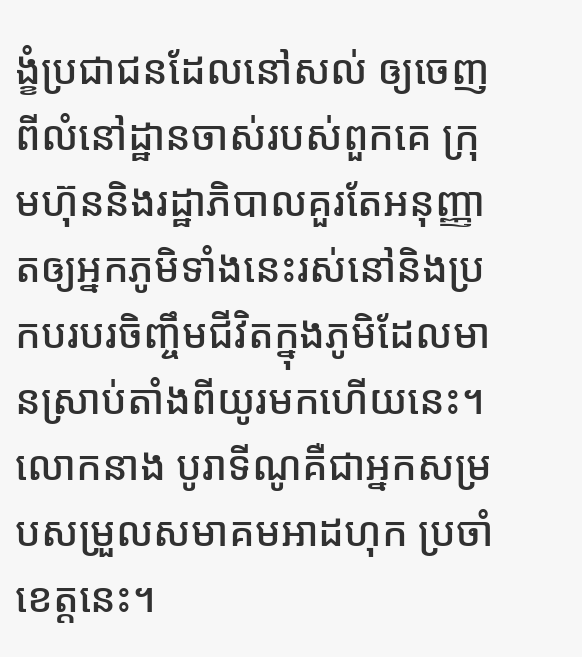ង្ខំប្រជាជនដែលនៅសល់ ឲ្យចេញពីលំនៅដ្ឋានចាស់របស់ពួកគេ ក្រុមហ៊ុននិងរដ្ឋាភិបាលគួរតែអនុញ្ញាតឲ្យអ្នកភូមិទាំងនេះរស់នៅនិងប្រកបរបរចិញ្ចឹមជីវិតក្នុងភូមិដែលមានស្រាប់តាំងពីយូរមកហើយនេះ។
លោកនាង បូរាទីណូគឺជាអ្នកសម្របសម្រួលសមាគមអាដហុក ប្រចាំខេត្តនេះ។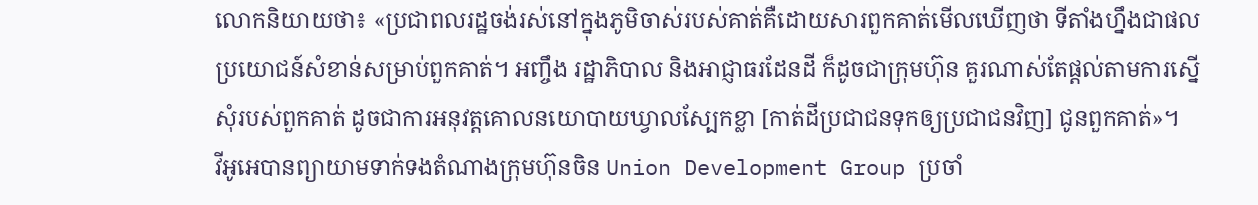លោកនិយាយថា៖ «ប្រជាពលរដ្ឋចង់រស់នៅក្នុងភូមិចាស់របស់គាត់គឺដោយសារពួកគាត់មើលឃើញថា ទីតាំងហ្នឹងជាផលប្រយោជន៍សំខាន់សម្រាប់ពួកគាត់។ អញ្ចឹង រដ្ឋាភិបាល និងអាជ្ញាធរដែនដី ក៏ដូចជាក្រុមហ៊ុន គួរណាស់តែផ្តល់តាមការស្នើសុំរបស់ពួកគាត់ ដូចជាការអនុវត្តគោលនយោបាយឃ្វាលស្បែកខ្លា [កាត់ដីប្រជាជនទុកឲ្យប្រជាជនវិញ] ជូនពួកគាត់»។
វីអូអេបានព្យាយាមទាក់ទងតំណាងក្រុមហ៊ុនចិន Union Development Group ប្រចាំ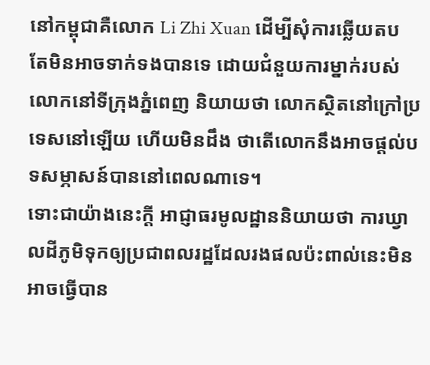នៅកម្ពុជាគឺលោក Li Zhi Xuan ដើម្បីសុំការឆ្លើយតប តែមិនអាចទាក់ទងបានទេ ដោយជំនួយការម្នាក់របស់លោកនៅទីក្រុងភ្នំពេញ និយាយថា លោកស្ថិតនៅក្រៅប្រទេសនៅឡើយ ហើយមិនដឹង ថាតើលោកនឹងអាចផ្តល់បទសម្ភាសន៍បាននៅពេលណាទេ។
ទោះជាយ៉ាងនេះក្តី អាជ្ញាធរមូលដ្ឋាននិយាយថា ការឃ្វាលដីភូមិទុកឲ្យប្រជាពលរដ្ឋដែលរងផលប៉ះពាល់នេះមិនអាចធ្វើបាន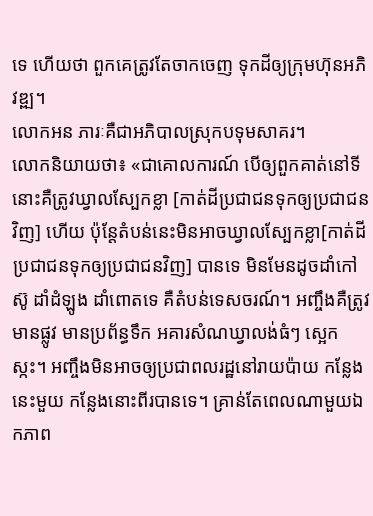ទេ ហើយថា ពួកគេត្រូវតែចាកចេញ ទុកដីឲ្យក្រុមហ៊ុនអភិវឌ្ឍ។
លោកអន ភារៈគឺជាអភិបាលស្រុកបទុមសាគរ។
លោកនិយាយថា៖ «ជាគោលការណ៍ បើឲ្យពួកគាត់នៅទីនោះគឺត្រូវឃ្វាលស្បែកខ្លា [កាត់ដីប្រជាជនទុកឲ្យប្រជាជនវិញ] ហើយ ប៉ុន្តែតំបន់នេះមិនអាចឃ្វាលស្បែកខ្លា[កាត់ដីប្រជាជនទុកឲ្យប្រជាជនវិញ] បានទេ មិនមែនដូចដាំកៅស៊ូ ដាំដំឡូង ដាំពោតទេ គឺតំបន់ទេសចរណ៍។ អញ្ចឹងគឺត្រូវមានផ្លូវ មានប្រព័ន្ធទឹក អគារសំណឃ្វាលង់ធំៗ ស្អេកស្កះ។ អញ្ចឹងមិនអាចឲ្យប្រជាពលរដ្ឋនៅរាយប៉ាយ កន្លែងនេះមួយ កន្លែងនោះពីរបានទេ។ គ្រាន់តែពេលណាមួយឯកភាព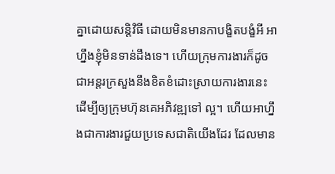គ្នាដោយសន្តិវិធី ដោយមិនមានកាបង្ខិតបង្ខំអី អាហ្នឹងខ្ញុំមិនទាន់ដឹងទេ។ ហើយក្រុមការងារក៏ដូចជាអន្តរក្រសួងនឹងខិតខំដោះស្រាយការងារនេះ ដើម្បីឲ្យក្រុមហ៊ុនគេអភិវឌ្ឍទៅ ល្អ។ ហើយអាហ្នឹងជាការងារជួយប្រទេសជាតិយើងដែរ ដែលមាន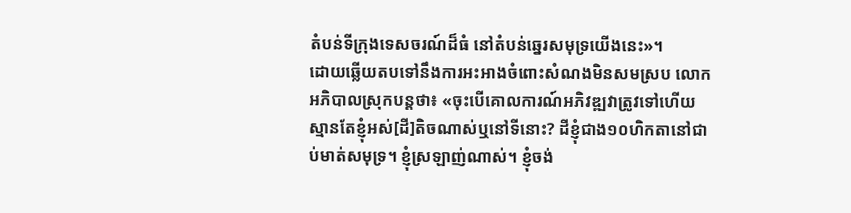តំបន់ទីក្រុងទេសចរណ៍ដ៏ធំ នៅតំបន់ឆ្នេរសមុទ្រយើងនេះ»។
ដោយឆ្លើយតបទៅនឹងការអះអាងចំពោះសំណងមិនសមស្រប លោកអភិបាលស្រុកបន្តថា៖ «ចុះបើគោលការណ៍អភិវឌ្ឍវាត្រូវទៅហើយ ស្មានតែខ្ញុំអស់[ដី]តិចណាស់ឬនៅទីនោះ? ដីខ្ញុំជាង១០ហិកតានៅជាប់មាត់សមុទ្រ។ ខ្ញុំស្រឡាញ់ណាស់។ ខ្ញុំចង់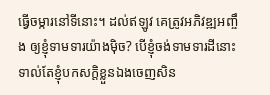ធ្វើចម្ការនៅទីនោះ។ ដល់ឥឡូវ គេត្រូវអភិវឌ្ឍអញ្ចឹង ឲ្យខ្ញុំទាមទារយ៉ាងម៉ិច? បើខ្ញុំចង់ទាមទារដីនោះ ទាល់តែខ្ញុំបកសក្តិខ្លួនឯងចេញសិន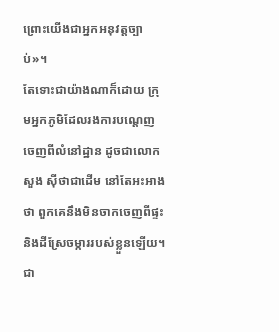ព្រោះយើងជាអ្នកអនុវត្តច្បាប់»។
តែទោះជាយ៉ាងណាក៏ដោយ ក្រុមអ្នកភូមិដែលរងការបណ្តេញចេញពីលំនៅដ្ឋាន ដូចជាលោកសួង ស៊ីថាជាដើម នៅតែអះអាងថា ពួកគេនឹងមិនចាកចេញពីផ្ទះនិងដីស្រែចម្ការរបស់ខ្លួនឡើយ។
ជា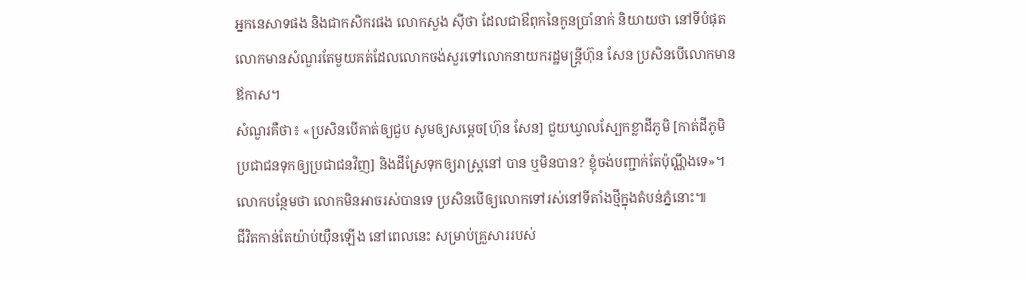អ្នកនេសាទផង និងជាកសិករផង លោកសួង ស៊ីថា ដែលជាឳពុកនៃកូនប្រាំនាក់ និយាយថា នៅទីបំផុត លោកមានសំណួរតែមួយគត់ដែលលោកចង់សួរទៅលោកនាយករដ្ឋមន្ត្រីហ៊ុន សែន ប្រសិនបើលោកមានឪកាស។
សំណួរគឺថា៖ «ប្រសិនបើគាត់ឲ្យជួប សូមឲ្យសម្តេច[ហ៊ុន សែន] ជួយឃ្វាលស្បែកខ្លាដីភូមិ [កាត់ដីភូមិប្រជាជនទុកឲ្យប្រជាជនវិញ] និងដីស្រែទុកឲ្យរាស្រ្តនៅ បាន ឬមិនបាន? ខ្ញុំចង់បញ្ជាក់តែប៉ុណ្ណឹងទេ»។
លោកបន្ថែមថា លោកមិនអាចរស់បានទេ ប្រសិនបើឲ្យលោកទៅរស់នៅទីតាំងថ្មីក្នុងតំបន់ភ្នំនោះ៕
ជីវិតកាន់តែយ៉ាប់យ៉ឺនឡើង នៅពេលនេះ សម្រាប់គ្រួសាររបស់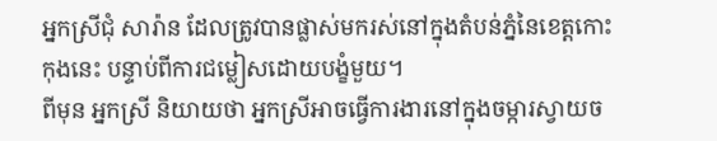អ្នកស្រីជុំ សារ៉ាន ដែលត្រូវបានផ្លាស់មករស់នៅក្នុងតំបន់ភ្នំនៃខេត្តកោះកុងនេះ បន្ទាប់ពីការជម្លៀសដោយបង្ខំមួយ។
ពីមុន អ្នកស្រី និយាយថា អ្នកស្រីអាចធ្វើការងារនៅក្នុងចម្ការស្វាយច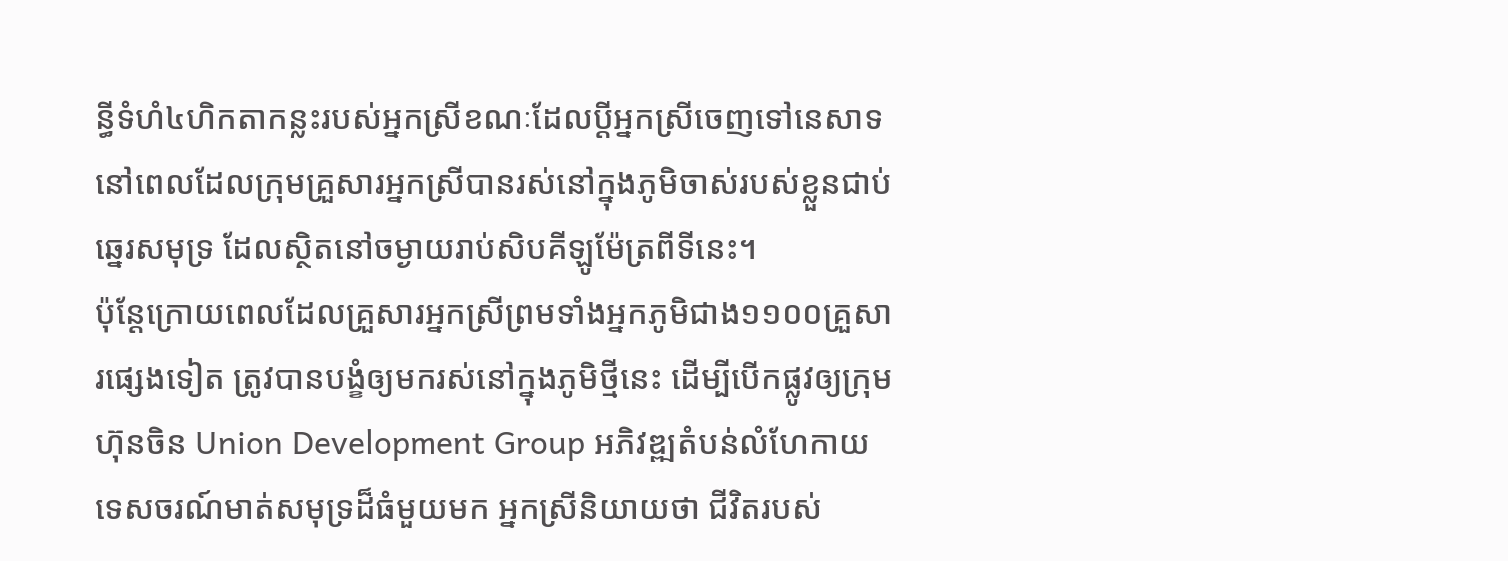ន្ធីទំហំ៤ហិកតាកន្លះរបស់អ្នកស្រីខណៈដែលប្តីអ្នកស្រីចេញទៅនេសាទ នៅពេលដែលក្រុមគ្រួសារអ្នកស្រីបានរស់នៅក្នុងភូមិចាស់របស់ខ្លួនជាប់ឆ្នេរសមុទ្រ ដែលស្ថិតនៅចម្ងាយរាប់សិបគីឡូម៉ែត្រពីទីនេះ។
ប៉ុន្តែក្រោយពេលដែលគ្រួសារអ្នកស្រីព្រមទាំងអ្នកភូមិជាង១១០០គ្រួសារផ្សេងទៀត ត្រូវបានបង្ខំឲ្យមករស់នៅក្នុងភូមិថ្មីនេះ ដើម្បីបើកផ្លូវឲ្យក្រុមហ៊ុនចិន Union Development Group អភិវឌ្ឍតំបន់លំហែកាយទេសចរណ៍មាត់សមុទ្រដ៏ធំមួយមក អ្នកស្រីនិយាយថា ជីវិតរបស់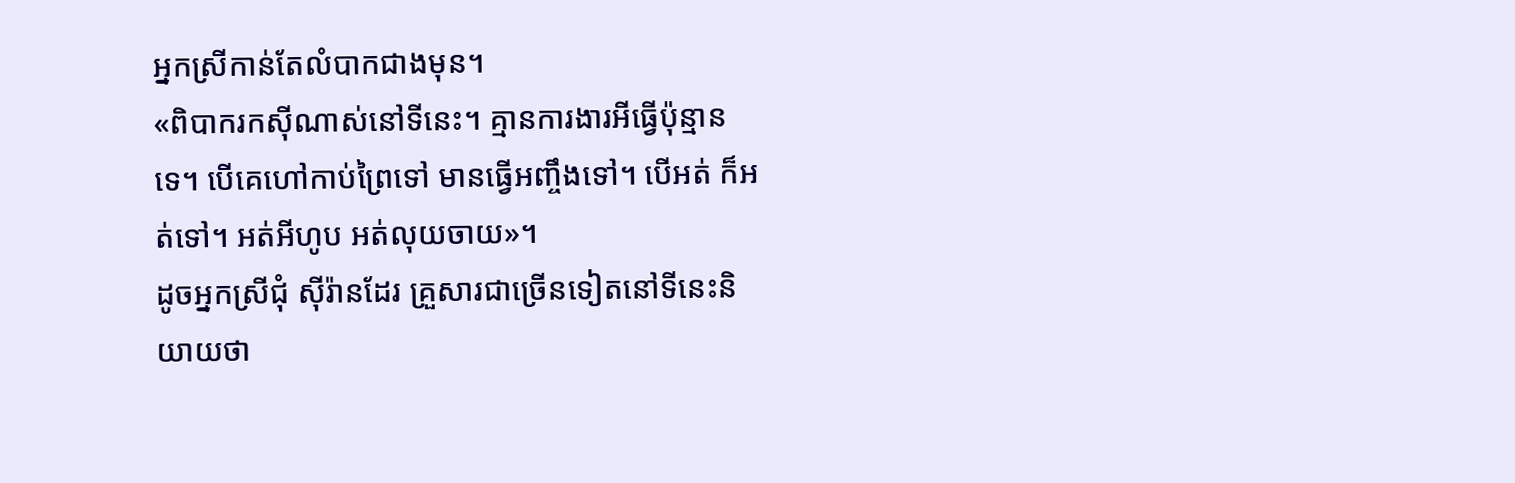អ្នកស្រីកាន់តែលំបាកជាងមុន។
«ពិបាករកស៊ីណាស់នៅទីនេះ។ គ្មានការងារអីធ្វើប៉ុន្មានទេ។ បើគេហៅកាប់ព្រៃទៅ មានធ្វើអញ្ចឹងទៅ។ បើអត់ ក៏អត់ទៅ។ អត់អីហូប អត់លុយចាយ»។
ដូចអ្នកស្រីជុំ ស៊ីរ៉ានដែរ គ្រួសារជាច្រើនទៀតនៅទីនេះនិយាយថា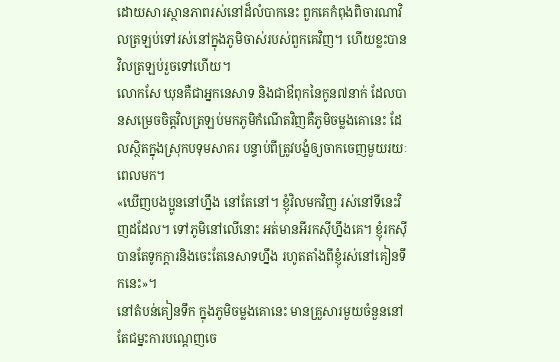ដោយសារស្ថានភាពរស់នៅដ៏លំបាកនេះ ពួកគេកំពុងពិចារណាវិលត្រឡប់ទៅរស់នៅក្នុងភូមិចាស់របស់ពួកគេវិញ។ ហើយខ្លះបានវិលត្រឡប់រួចទៅហើយ។
លោកសែ ឃុនគឺជាអ្នកនេសាទ និងជាឳពុកនៃកូន៧នាក់ ដែលបានសម្រេចចិត្តវិលត្រឡប់មកភូមិកំណើតវិញគឺភូមិចម្លងគោនេះ ដែលស្ថិតក្នុងស្រុកបទុមសាគរ បន្ទាប់ពីត្រូវបង្ខំឲ្យចាកចេញមួយរយៈពេលមក។
«ឃើញបងប្អូននៅហ្នឹង នៅតែនៅ។ ខ្ញុំវិលមកវិញ រស់នៅទីនេះវិញដដែល។ ទៅភូមិនៅលើនោះ អត់មានអីរកស៊ីហ្នឹងគេ។ ខ្ញុំរកស៊ីបានតែទូកក្តារនិងចេះតែនេសាទហ្នឹង រហូតតាំងពីខ្ញុំរស់នៅគៀនទឹកនេះ»។
នៅតំបន់គៀនទឹក ក្នុងភូមិចម្លងគោនេះ មានគ្រួសារមួយចំនួននៅតែជម្នះការបណ្តេញចេ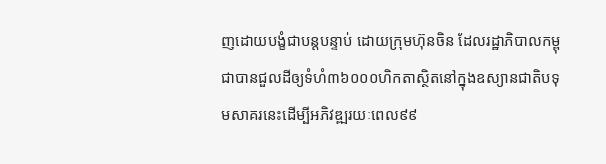ញដោយបង្ខំជាបន្តបន្ទាប់ ដោយក្រុមហ៊ុនចិន ដែលរដ្ឋាភិបាលកម្ពុជាបានជួលដីឲ្យទំហំ៣៦០០០ហិកតាស្ថិតនៅក្នុងឧស្យានជាតិបទុមសាគរនេះដើម្បីអភិវឌ្ឍរយៈពេល៩៩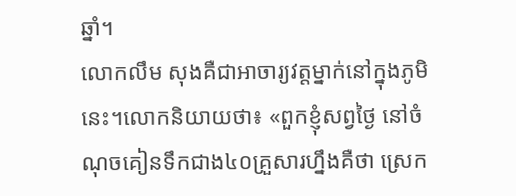ឆ្នាំ។
លោកលឹម សុងគឺជាអាចារ្យវត្តម្នាក់នៅក្នុងភូមិនេះ។លោកនិយាយថា៖ «ពួកខ្ញុំសព្វថ្ងៃ នៅចំណុចគៀនទឹកជាង៤០គ្រួសារហ្នឹងគឺថា ស្រេក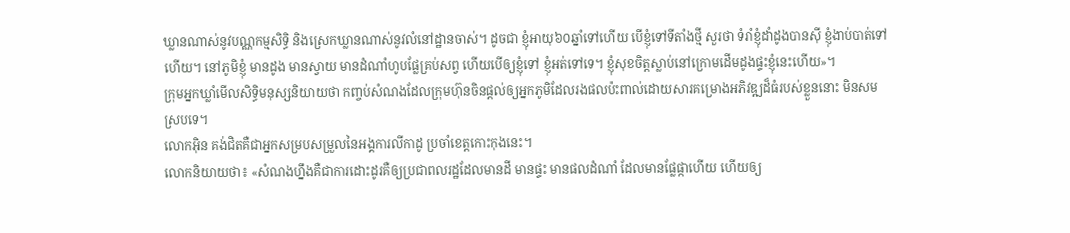ឃ្លានណាស់នូវបណ្ណកម្មសិទ្ធិ និងស្រេកឃ្លានណាស់នូវលំនៅដ្ឋានចាស់។ ដូចជា ខ្ញុំអាយុ៦០ឆ្នាំទៅហើយ បើខ្ញុំទៅទីតាំងថ្មី សួរថា ទំរាំខ្ញុំដាំដូងបានស៊ី ខ្ញុំងាប់បាត់ទៅហើយ។ នៅភូមិខ្ញុំ មានដូង មានស្វាយ មានដំណាំហូបផ្លែគ្រប់សព្វ ហើយបើឲ្យខ្ញុំទៅ ខ្ញុំអត់ទៅទេ។ ខ្ញុំសុខចិត្តស្លាប់នៅក្រោមដើមដូងផ្ទះខ្ញុំនេះហើយ»។
ក្រុមអ្នកឃ្លាំមើលសិទ្ធិមនុស្សនិយាយថា កញ្ចប់សំណងដែលក្រុមហ៊ុនចិនផ្តល់ឲ្យអ្នកភូមិដែលរងផលប៉ះពាល់ដោយសារគម្រោងអភិវឌ្ឍដ៏ធំរបស់ខ្លួននោះ មិនសមស្របទេ។
លោកអ៊ិន គង់ជិតគឺជាអ្នកសម្របសម្រួលនៃអង្គការលីកាដូ ប្រចាំខេត្តកោះកុងនេះ។
លោកនិយាយថា៖ «សំណងហ្នឹងគឺជាការដោះដូរគឺឲ្យប្រជាពលរដ្ឋដែលមានដី មានផ្ទះ មានផលដំណាំ ដែលមានផ្លែផ្កាហើយ ហើយឲ្យ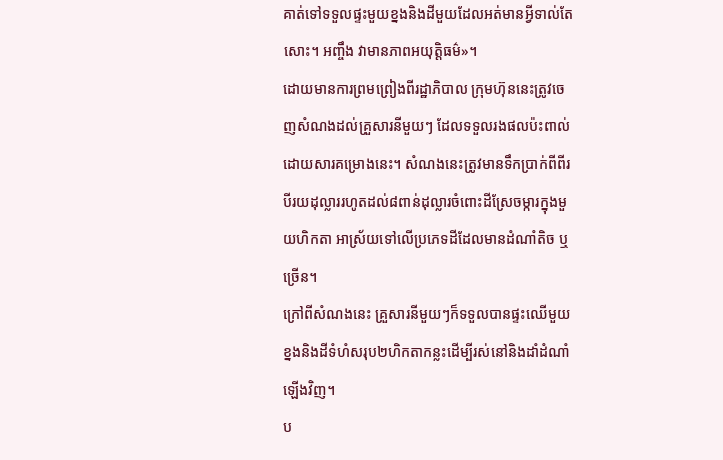គាត់ទៅទទួលផ្ទះមួយខ្នងនិងដីមួយដែលអត់មានអ្វីទាល់តែសោះ។ អញ្ចឹង វាមានភាពអយុត្តិធម៌»។
ដោយមានការព្រមព្រៀងពីរដ្ឋាភិបាល ក្រុមហ៊ុននេះត្រូវចេញសំណងដល់គ្រួសារនីមួយៗ ដែលទទួលរងផលប៉ះពាល់ដោយសារគម្រោងនេះ។ សំណងនេះត្រូវមានទឹកប្រាក់ពីពីរបីរយដុល្លាររហូតដល់៨ពាន់ដុល្លារចំពោះដីស្រែចម្ការក្នុងមួយហិកតា អាស្រ័យទៅលើប្រភេទដីដែលមានដំណាំតិច ឬច្រើន។
ក្រៅពីសំណងនេះ គ្រួសារនីមួយៗក៏ទទួលបានផ្ទះឈើមួយខ្នងនិងដីទំហំសរុប២ហិកតាកន្លះដើម្បីរស់នៅនិងដាំដំណាំឡើងវិញ។
ប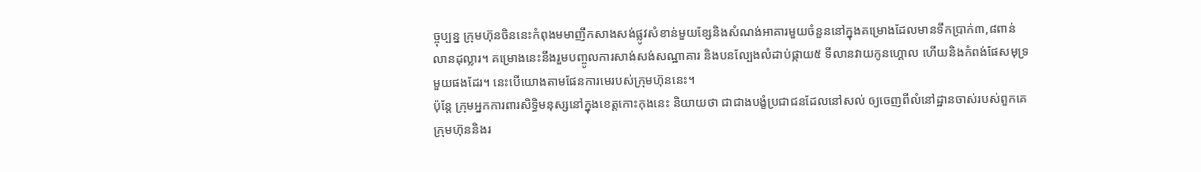ច្ចុប្បន្ន ក្រុមហ៊ុនចិននេះកំពុងមមាញឹកសាងសង់ផ្លូវសំខាន់មួយខ្សែនិងសំណង់អាគារមួយចំនួននៅក្នុងគម្រោងដែលមានទឹកប្រាក់៣,៨ពាន់លានដុល្លារ។ គម្រោងនេះនឹងរួមបញ្ចូលការសាង់សង់សណ្ឋាគារ និងបនល្បែងលំដាប់ផ្កាយ៥ ទីលានវាយកូនហ្គោល ហើយនិងកំពង់ផែសមុទ្រមួយផងដែរ។ នេះបើយោងតាមផែនការមេរបស់ក្រុមហ៊ុននេះ។
ប៉ុន្តែ ក្រុមអ្នកការពារសិទ្ធិមនុស្សនៅក្នុងខេត្តកោះកុងនេះ និយាយថា ជាជាងបង្ខំប្រជាជនដែលនៅសល់ ឲ្យចេញពីលំនៅដ្ឋានចាស់របស់ពួកគេ ក្រុមហ៊ុននិងរ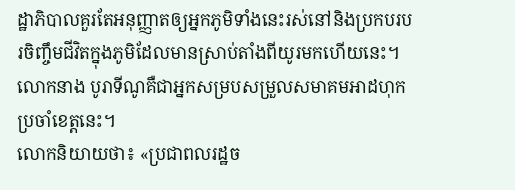ដ្ឋាភិបាលគួរតែអនុញ្ញាតឲ្យអ្នកភូមិទាំងនេះរស់នៅនិងប្រកបរបរចិញ្ចឹមជីវិតក្នុងភូមិដែលមានស្រាប់តាំងពីយូរមកហើយនេះ។
លោកនាង បូរាទីណូគឺជាអ្នកសម្របសម្រួលសមាគមអាដហុក ប្រចាំខេត្តនេះ។
លោកនិយាយថា៖ «ប្រជាពលរដ្ឋច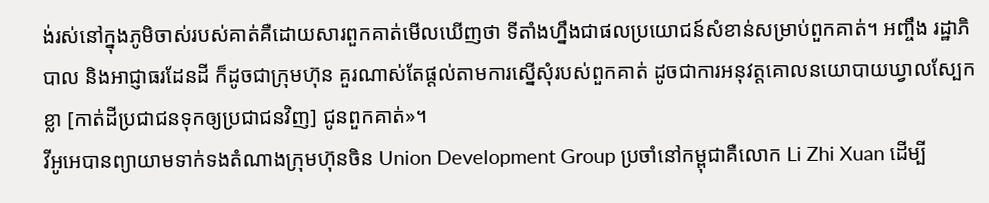ង់រស់នៅក្នុងភូមិចាស់របស់គាត់គឺដោយសារពួកគាត់មើលឃើញថា ទីតាំងហ្នឹងជាផលប្រយោជន៍សំខាន់សម្រាប់ពួកគាត់។ អញ្ចឹង រដ្ឋាភិបាល និងអាជ្ញាធរដែនដី ក៏ដូចជាក្រុមហ៊ុន គួរណាស់តែផ្តល់តាមការស្នើសុំរបស់ពួកគាត់ ដូចជាការអនុវត្តគោលនយោបាយឃ្វាលស្បែកខ្លា [កាត់ដីប្រជាជនទុកឲ្យប្រជាជនវិញ] ជូនពួកគាត់»។
វីអូអេបានព្យាយាមទាក់ទងតំណាងក្រុមហ៊ុនចិន Union Development Group ប្រចាំនៅកម្ពុជាគឺលោក Li Zhi Xuan ដើម្បី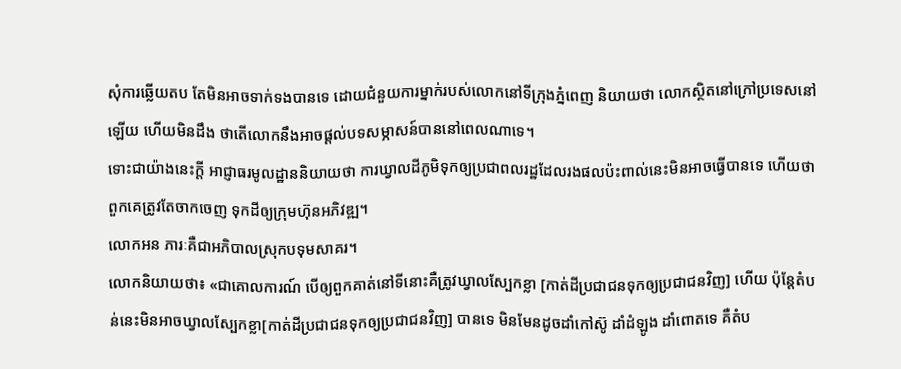សុំការឆ្លើយតប តែមិនអាចទាក់ទងបានទេ ដោយជំនួយការម្នាក់របស់លោកនៅទីក្រុងភ្នំពេញ និយាយថា លោកស្ថិតនៅក្រៅប្រទេសនៅឡើយ ហើយមិនដឹង ថាតើលោកនឹងអាចផ្តល់បទសម្ភាសន៍បាននៅពេលណាទេ។
ទោះជាយ៉ាងនេះក្តី អាជ្ញាធរមូលដ្ឋាននិយាយថា ការឃ្វាលដីភូមិទុកឲ្យប្រជាពលរដ្ឋដែលរងផលប៉ះពាល់នេះមិនអាចធ្វើបានទេ ហើយថា ពួកគេត្រូវតែចាកចេញ ទុកដីឲ្យក្រុមហ៊ុនអភិវឌ្ឍ។
លោកអន ភារៈគឺជាអភិបាលស្រុកបទុមសាគរ។
លោកនិយាយថា៖ «ជាគោលការណ៍ បើឲ្យពួកគាត់នៅទីនោះគឺត្រូវឃ្វាលស្បែកខ្លា [កាត់ដីប្រជាជនទុកឲ្យប្រជាជនវិញ] ហើយ ប៉ុន្តែតំបន់នេះមិនអាចឃ្វាលស្បែកខ្លា[កាត់ដីប្រជាជនទុកឲ្យប្រជាជនវិញ] បានទេ មិនមែនដូចដាំកៅស៊ូ ដាំដំឡូង ដាំពោតទេ គឺតំប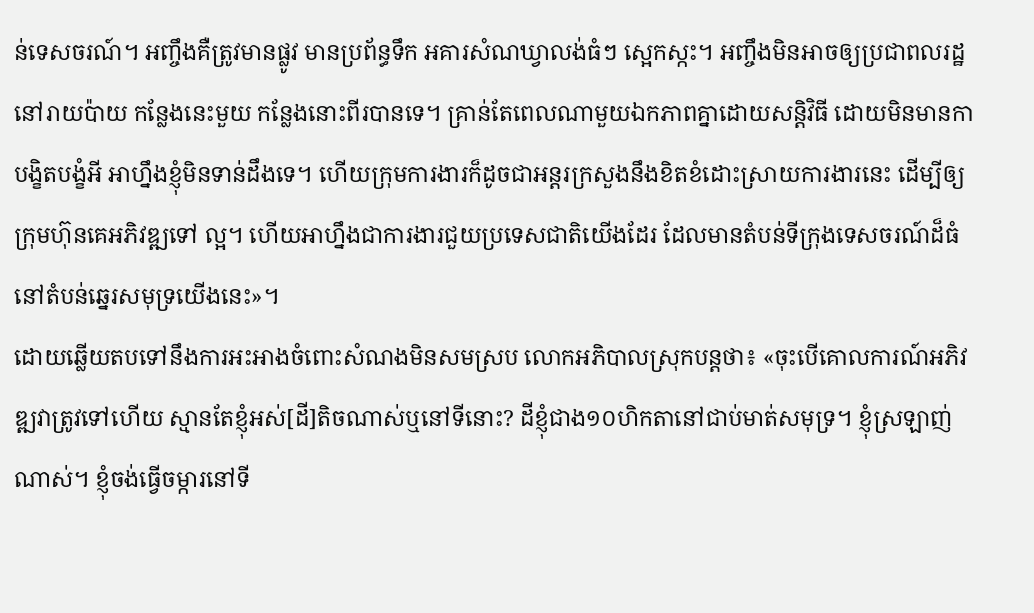ន់ទេសចរណ៍។ អញ្ចឹងគឺត្រូវមានផ្លូវ មានប្រព័ន្ធទឹក អគារសំណឃ្វាលង់ធំៗ ស្អេកស្កះ។ អញ្ចឹងមិនអាចឲ្យប្រជាពលរដ្ឋនៅរាយប៉ាយ កន្លែងនេះមួយ កន្លែងនោះពីរបានទេ។ គ្រាន់តែពេលណាមួយឯកភាពគ្នាដោយសន្តិវិធី ដោយមិនមានកាបង្ខិតបង្ខំអី អាហ្នឹងខ្ញុំមិនទាន់ដឹងទេ។ ហើយក្រុមការងារក៏ដូចជាអន្តរក្រសួងនឹងខិតខំដោះស្រាយការងារនេះ ដើម្បីឲ្យក្រុមហ៊ុនគេអភិវឌ្ឍទៅ ល្អ។ ហើយអាហ្នឹងជាការងារជួយប្រទេសជាតិយើងដែរ ដែលមានតំបន់ទីក្រុងទេសចរណ៍ដ៏ធំ នៅតំបន់ឆ្នេរសមុទ្រយើងនេះ»។
ដោយឆ្លើយតបទៅនឹងការអះអាងចំពោះសំណងមិនសមស្រប លោកអភិបាលស្រុកបន្តថា៖ «ចុះបើគោលការណ៍អភិវឌ្ឍវាត្រូវទៅហើយ ស្មានតែខ្ញុំអស់[ដី]តិចណាស់ឬនៅទីនោះ? ដីខ្ញុំជាង១០ហិកតានៅជាប់មាត់សមុទ្រ។ ខ្ញុំស្រឡាញ់ណាស់។ ខ្ញុំចង់ធ្វើចម្ការនៅទី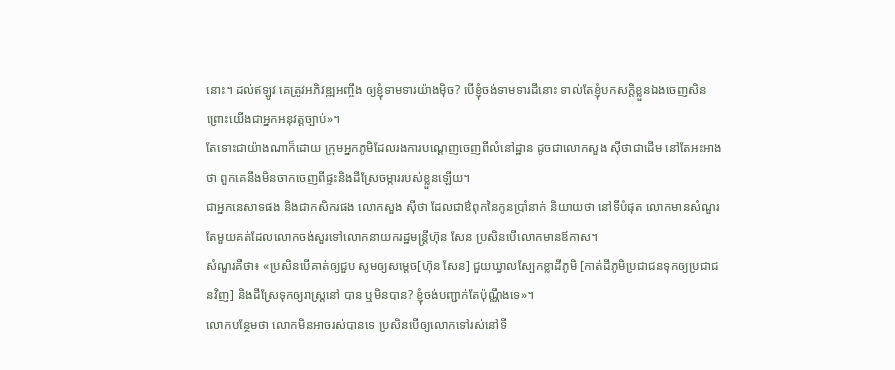នោះ។ ដល់ឥឡូវ គេត្រូវអភិវឌ្ឍអញ្ចឹង ឲ្យខ្ញុំទាមទារយ៉ាងម៉ិច? បើខ្ញុំចង់ទាមទារដីនោះ ទាល់តែខ្ញុំបកសក្តិខ្លួនឯងចេញសិន ព្រោះយើងជាអ្នកអនុវត្តច្បាប់»។
តែទោះជាយ៉ាងណាក៏ដោយ ក្រុមអ្នកភូមិដែលរងការបណ្តេញចេញពីលំនៅដ្ឋាន ដូចជាលោកសួង ស៊ីថាជាដើម នៅតែអះអាងថា ពួកគេនឹងមិនចាកចេញពីផ្ទះនិងដីស្រែចម្ការរបស់ខ្លួនឡើយ។
ជាអ្នកនេសាទផង និងជាកសិករផង លោកសួង ស៊ីថា ដែលជាឳពុកនៃកូនប្រាំនាក់ និយាយថា នៅទីបំផុត លោកមានសំណួរតែមួយគត់ដែលលោកចង់សួរទៅលោកនាយករដ្ឋមន្ត្រីហ៊ុន សែន ប្រសិនបើលោកមានឪកាស។
សំណួរគឺថា៖ «ប្រសិនបើគាត់ឲ្យជួប សូមឲ្យសម្តេច[ហ៊ុន សែន] ជួយឃ្វាលស្បែកខ្លាដីភូមិ [កាត់ដីភូមិប្រជាជនទុកឲ្យប្រជាជនវិញ] និងដីស្រែទុកឲ្យរាស្រ្តនៅ បាន ឬមិនបាន? ខ្ញុំចង់បញ្ជាក់តែប៉ុណ្ណឹងទេ»។
លោកបន្ថែមថា លោកមិនអាចរស់បានទេ ប្រសិនបើឲ្យលោកទៅរស់នៅទី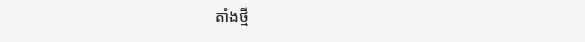តាំងថ្មី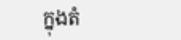ក្នុងតំ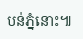បន់ភ្នំនោះ៕